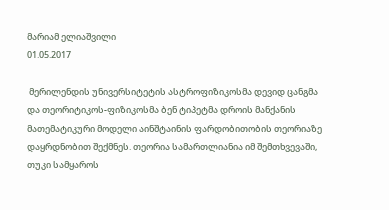მარიამ ელიაშვილი
01.05.2017

 მერილენდის უნივერსიტეტის ასტროფიზიკოსმა დევიდ ცანგმა და თეორიტიკოს-ფიზიკოსმა ბენ ტიპეტმა დროის მანქანის მათემატიკური მოდელი აინშტაინის ფარდობითობის თეორიაზე დაყრდნობით შექმნეს. თეორია სამართლიანია იმ შემთხვევაში, თუკი სამყაროს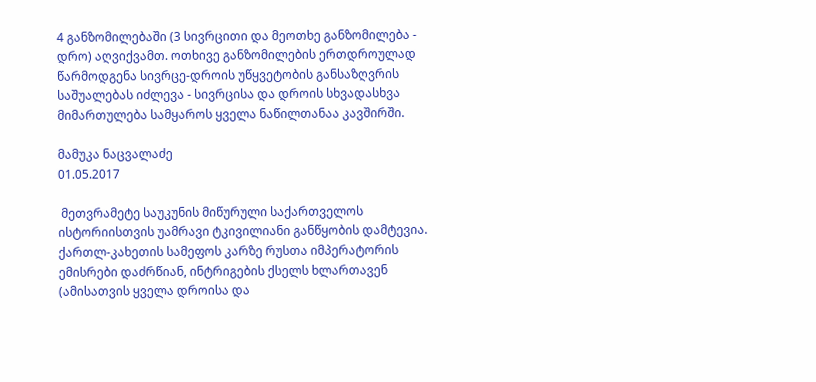4 განზომილებაში (3 სივრცითი და მეოთხე განზომილება - დრო) აღვიქვამთ. ოთხივე განზომილების ერთდროულად წარმოდგენა სივრცე-დროის უწყვეტობის განსაზღვრის საშუალებას იძლევა - სივრცისა და დროის სხვადასხვა მიმართულება სამყაროს ყველა ნაწილთანაა კავშირში.

მამუკა ნაცვალაძე
01.05.2017

 მეთვრამეტე საუკუნის მიწურული საქართველოს ისტორიისთვის უამრავი ტკივილიანი განწყობის დამტევია. ქართლ-კახეთის სამეფოს კარზე რუსთა იმპერატორის ემისრები დაძრწიან, ინტრიგების ქსელს ხლართავენ (ამისათვის ყველა დროისა და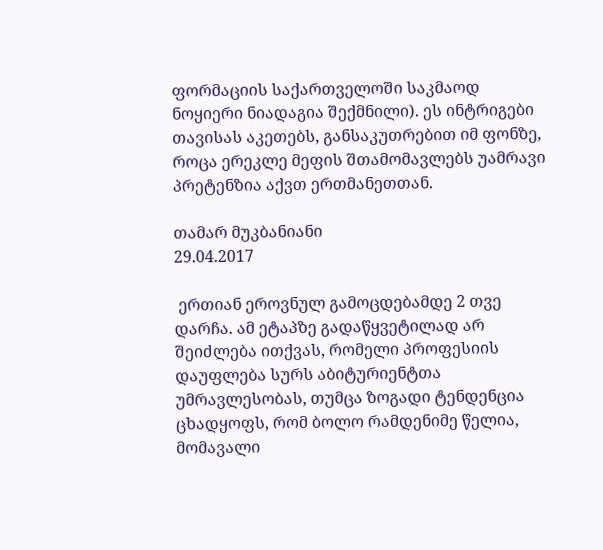ფორმაციის საქართველოში საკმაოდ ნოყიერი ნიადაგია შექმნილი). ეს ინტრიგები თავისას აკეთებს, განსაკუთრებით იმ ფონზე, როცა ერეკლე მეფის შთამომავლებს უამრავი პრეტენზია აქვთ ერთმანეთთან.

თამარ მუკბანიანი
29.04.2017

 ერთიან ეროვნულ გამოცდებამდე 2 თვე დარჩა. ამ ეტაპზე გადაწყვეტილად არ შეიძლება ითქვას, რომელი პროფესიის დაუფლება სურს აბიტურიენტთა უმრავლესობას, თუმცა ზოგადი ტენდენცია ცხადყოფს, რომ ბოლო რამდენიმე წელია, მომავალი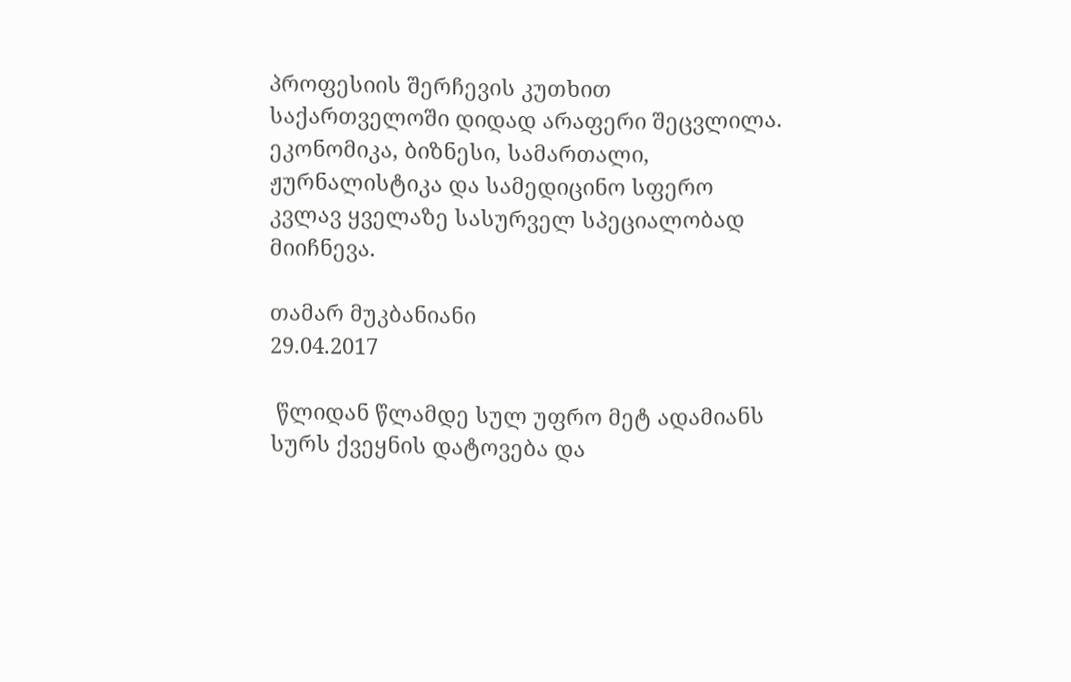პროფესიის შერჩევის კუთხით საქართველოში დიდად არაფერი შეცვლილა. ეკონომიკა, ბიზნესი, სამართალი, ჟურნალისტიკა და სამედიცინო სფერო კვლავ ყველაზე სასურველ სპეციალობად მიიჩნევა.

თამარ მუკბანიანი
29.04.2017

 წლიდან წლამდე სულ უფრო მეტ ადამიანს სურს ქვეყნის დატოვება და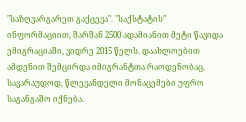"საზღვარგარეთ გაქცევა". "საქსტატის" ინფორმაციით, შარშან 2500 ადამიანით მეტი წავიდა ემიგრაციაში, ვიდრე 2015 წელს. დაახლოებით ამდენით შემცირდა იმიგრანტთა რაოდენობაც. სავარაუდოდ, წლევანდელი მონაცემები უფრო საგანგაშო იქნება.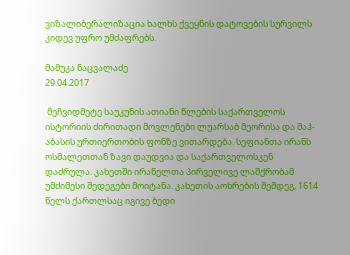ვიზალიბერალიზაცია ხალხს ქვეყნის დატოვების სურვილს კიდევ უფრო უმძაფრებს.

მამუკა ნაცვალაძე
29.04.2017

 მეჩვიდმეტე საუკუნის ათიანი წლების საქართველოს ისტორიის ძირითადი მოვლენები ლუარსაბ მეორისა და შაჰ-აბასის ურთიერთობის ფონზე ვითარდება. სეფიანთა ირანს ოსმალეთთან ზავი დაუდვია და საქართველოსკენ დაძრულა. კახეთში ირანელთა პირველივე ლაშქრობამ უმძიმესი შედეგები მოიტანა. კახეთის აოხრების შემდეგ, 1614 წელს ქართლსაც იგივე ბედი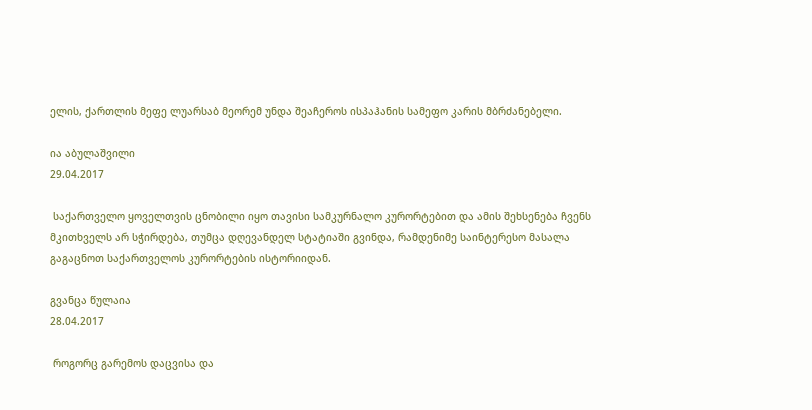ელის, ქართლის მეფე ლუარსაბ მეორემ უნდა შეაჩეროს ისპაჰანის სამეფო კარის მბრძანებელი.

ია აბულაშვილი
29.04.2017

 საქართველო ყოველთვის ცნობილი იყო თავისი სამკურნალო კურორტებით და ამის შეხსენება ჩვენს მკითხველს არ სჭირდება, თუმცა დღევანდელ სტატიაში გვინდა, რამდენიმე საინტერესო მასალა გაგაცნოთ საქართველოს კურორტების ისტორიიდან.

გვანცა წულაია
28.04.2017

 როგორც გარემოს დაცვისა და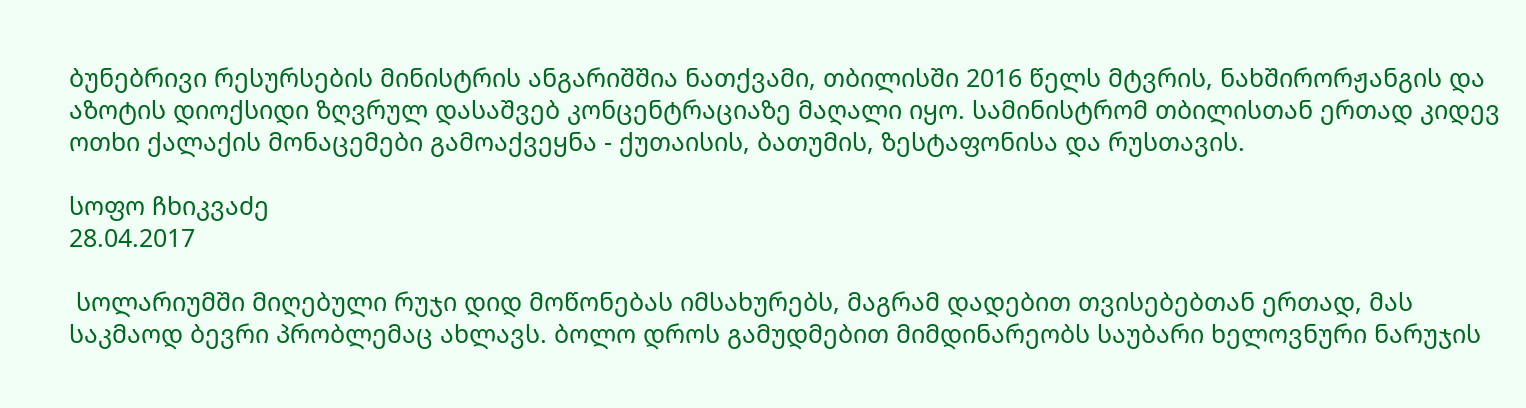ბუნებრივი რესურსების მინისტრის ანგარიშშია ნათქვამი, თბილისში 2016 წელს მტვრის, ნახშირორჟანგის და აზოტის დიოქსიდი ზღვრულ დასაშვებ კონცენტრაციაზე მაღალი იყო. სამინისტრომ თბილისთან ერთად კიდევ ოთხი ქალაქის მონაცემები გამოაქვეყნა - ქუთაისის, ბათუმის, ზესტაფონისა და რუსთავის.

სოფო ჩხიკვაძე
28.04.2017

 სოლარიუმში მიღებული რუჯი დიდ მოწონებას იმსახურებს, მაგრამ დადებით თვისებებთან ერთად, მას საკმაოდ ბევრი პრობლემაც ახლავს. ბოლო დროს გამუდმებით მიმდინარეობს საუბარი ხელოვნური ნარუჯის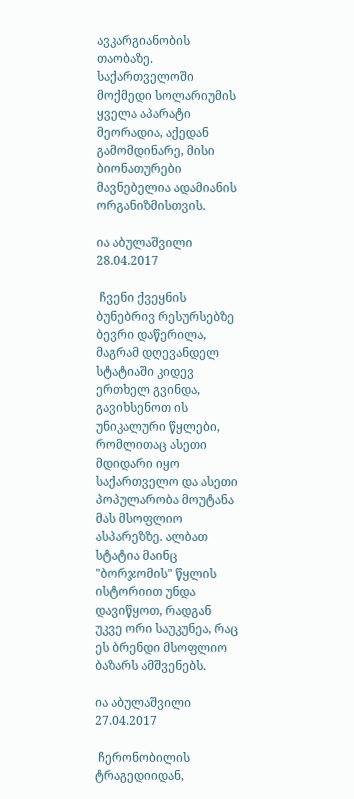ავკარგიანობის თაობაზე. საქართველოში მოქმედი სოლარიუმის ყველა აპარატი მეორადია, აქედან გამომდინარე, მისი ბიონათურები მავნებელია ადამიანის ორგანიზმისთვის.

ია აბულაშვილი
28.04.2017

 ჩვენი ქვეყნის ბუნებრივ რესურსებზე ბევრი დაწერილა, მაგრამ დღევანდელ სტატიაში კიდევ ერთხელ გვინდა, გავიხსენოთ ის უნიკალური წყლები, რომლითაც ასეთი მდიდარი იყო საქართველო და ასეთი პოპულარობა მოუტანა მას მსოფლიო ასპარეზზე. ალბათ სტატია მაინც "ბორჯომის" წყლის ისტორიით უნდა დავიწყოთ, რადგან უკვე ორი საუკუნეა, რაც ეს ბრენდი მსოფლიო ბაზარს ამშვენებს.

ია აბულაშვილი
27.04.2017

 ჩერონობილის ტრაგედიიდან,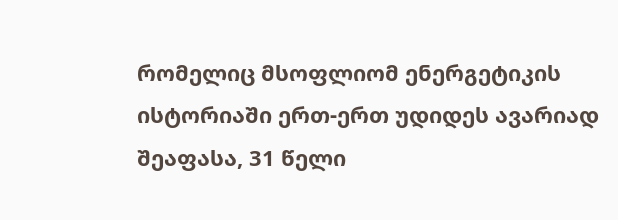რომელიც მსოფლიომ ენერგეტიკის ისტორიაში ერთ-ერთ უდიდეს ავარიად შეაფასა, 31 წელი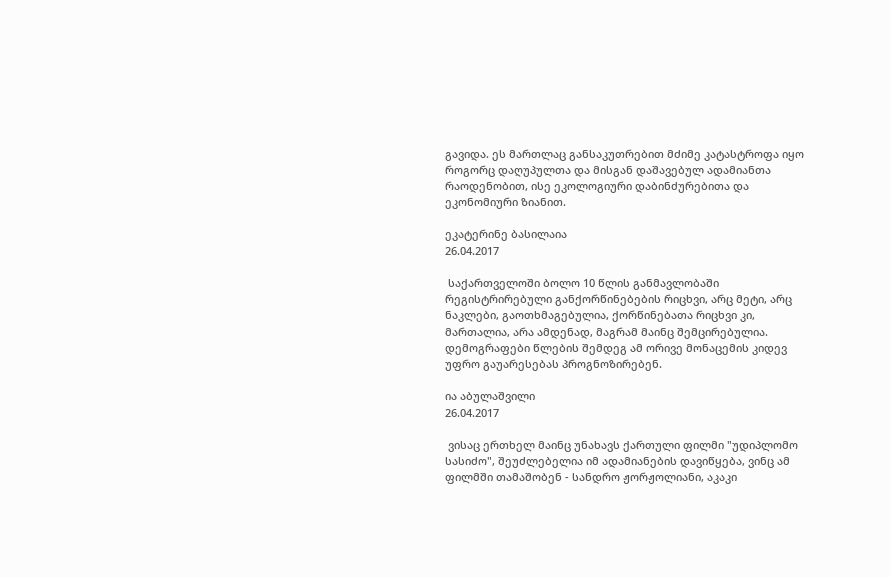გავიდა. ეს მართლაც განსაკუთრებით მძიმე კატასტროფა იყო როგორც დაღუპულთა და მისგან დაშავებულ ადამიანთა რაოდენობით, ისე ეკოლოგიური დაბინძურებითა და ეკონომიური ზიანით.

ეკატერინე ბასილაია
26.04.2017

 საქართველოში ბოლო 10 წლის განმავლობაში რეგისტრირებული განქორწინებების რიცხვი, არც მეტი, არც ნაკლები, გაოთხმაგებულია, ქორწინებათა რიცხვი კი, მართალია, არა ამდენად, მაგრამ მაინც შემცირებულია. დემოგრაფები წლების შემდეგ ამ ორივე მონაცემის კიდევ უფრო გაუარესებას პროგნოზირებენ.

ია აბულაშვილი
26.04.2017

 ვისაც ერთხელ მაინც უნახავს ქართული ფილმი "უდიპლომო სასიძო", შეუძლებელია იმ ადამიანების დავიწყება, ვინც ამ ფილმში თამაშობენ - სანდრო ჟორჟოლიანი, აკაკი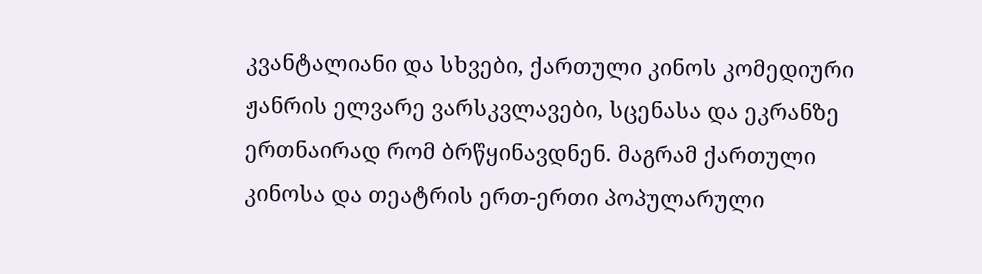კვანტალიანი და სხვები, ქართული კინოს კომედიური ჟანრის ელვარე ვარსკვლავები, სცენასა და ეკრანზე ერთნაირად რომ ბრწყინავდნენ. მაგრამ ქართული კინოსა და თეატრის ერთ-ერთი პოპულარული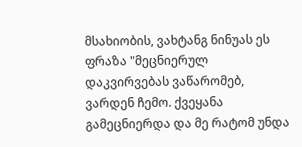მსახიობის, ვახტანგ ნინუას ეს ფრაზა "მეცნიერულ დაკვირვებას ვაწარომებ, ვარდენ ჩემო. ქვეყანა გამეცნიერდა და მე რატომ უნდა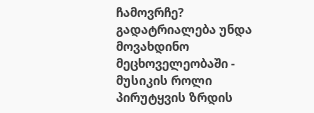ჩამოვრჩე? გადატრიალება უნდა მოვახდინო მეცხოველეობაში - მუსიკის როლი პირუტყვის ზრდის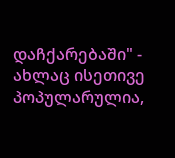დაჩქარებაში" - ახლაც ისეთივე პოპულარულია,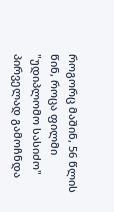როგორც მაშინ, 56 წლის წინ, როცა ფილმი "უდიპლომო სასიძო" პირველად გამოჩნდა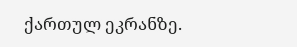ქართულ ეკრანზე.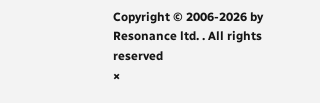Copyright © 2006-2026 by Resonance ltd. . All rights reserved
×